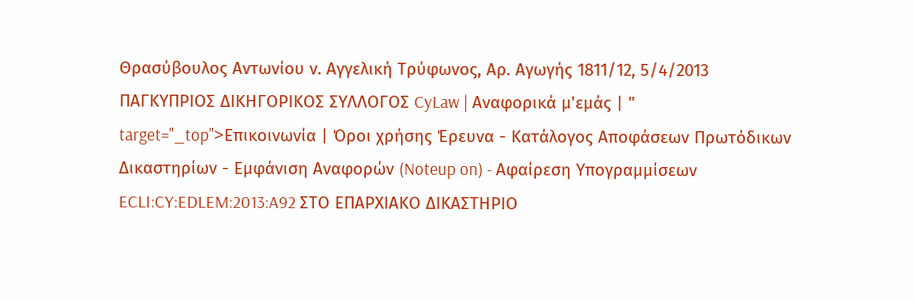Θρασύβουλος Αντωνίου ν. Αγγελική Τρύφωνος, Αρ. Αγωγής 1811/12, 5/4/2013 ΠΑΓΚΥΠΡΙΟΣ ΔΙΚΗΓΟΡΙΚΟΣ ΣΥΛΛΟΓΟΣ CyLaw | Αναφορικά μ'εμάς | " target="_top">Επικοινωνία | Όροι χρήσης Έρευνα - Κατάλογος Αποφάσεων Πρωτόδικων Δικαστηρίων - Εμφάνιση Αναφορών (Noteup on) - Αφαίρεση Υπογραμμίσεων ECLI:CY:EDLEM:2013:A92 ΣΤΟ ΕΠΑΡΧΙΑΚΟ ΔΙΚΑΣΤΗΡΙΟ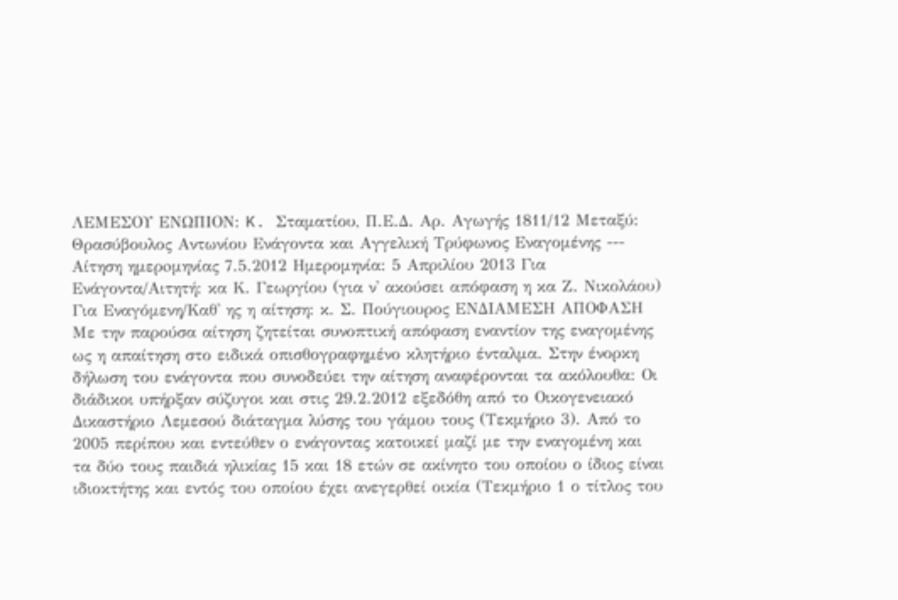ΛΕΜΕΣΟΥ ΕΝΩΠΙΟΝ: K. Σταματίου, Π.Ε.Δ. Αρ. Αγωγής 1811/12 Μεταξύ: Θρασύβουλος Αντωνίου Ενάγοντα και Αγγελική Τρύφωνος Εναγομένης --- Aίτηση ημερoμηνίας 7.5.2012 Ημερομηνία: 5 Απριλίου 2013 Για Ενάγοντα/Αιτητή: κα Κ. Γεωργίου (για ν' ακούσει απόφαση η κα Ζ. Νικολάου) Για Εναγόμενη/Καθ' ης η αίτηση: κ. Σ. Πούγιουρος ΕΝΔΙΑΜΕΣΗ ΑΠΟΦΑΣΗ Με την παρούσα αίτηση ζητείται συνοπτική απόφαση εναντίον της εναγομένης ως η απαίτηση στο ειδικά οπισθογραφημένο κλητήριο ένταλμα. Στην ένορκη δήλωση του ενάγοντα που συνοδεύει την αίτηση αναφέρονται τα ακόλουθα: Οι διάδικοι υπήρξαν σύζυγοι και στις 29.2.2012 εξεδόθη από το Οικογενειακό Δικαστήριο Λεμεσού διάταγμα λύσης του γάμου τους (Τεκμήριο 3). Από το 2005 περίπου και εντεύθεν ο ενάγοντας κατοικεί μαζί με την εναγομένη και τα δύο τους παιδιά ηλικίας 15 και 18 ετών σε ακίνητο του οποίου ο ίδιος είναι ιδιοκτήτης και εντός του οποίου έχει ανεγερθεί οικία (Τεκμήριο 1 ο τίτλος του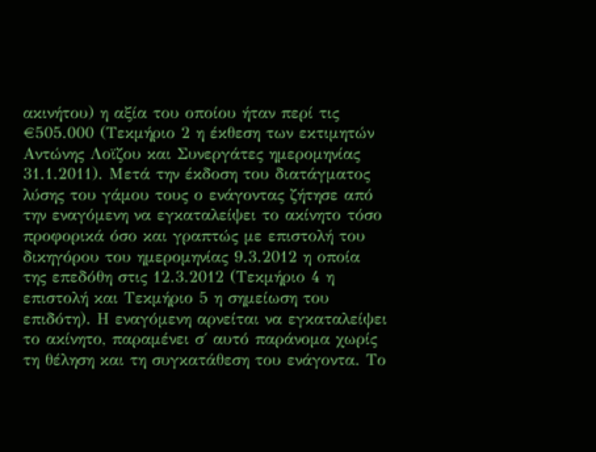ακινήτου) η αξία του οποίου ήταν περί τις €505.000 (Τεκμήριο 2 η έκθεση των εκτιμητών Αντώνης Λοϊζου και Συνεργάτες ημερομηνίας 31.1.2011). Μετά την έκδοση του διατάγματος λύσης του γάμου τους ο ενάγοντας ζήτησε από την εναγόμενη να εγκαταλείψει το ακίνητο τόσο προφορικά όσο και γραπτώς με επιστολή του δικηγόρου του ημερομηνίας 9.3.2012 η οποία της επεδόθη στις 12.3.2012 (Τεκμήριο 4 η επιστολή και Τεκμήριο 5 η σημείωση του επιδότη). Η εναγόμενη αρνείται να εγκαταλείψει το ακίνητο, παραμένει σ΄ αυτό παράνομα χωρίς τη θέληση και τη συγκατάθεση του ενάγοντα. Το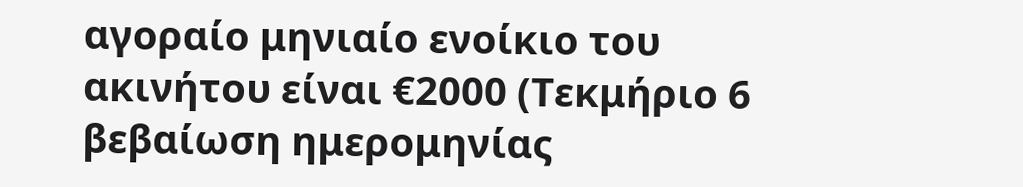αγοραίο μηνιαίο ενοίκιο του ακινήτου είναι €2000 (Τεκμήριο 6 βεβαίωση ημερομηνίας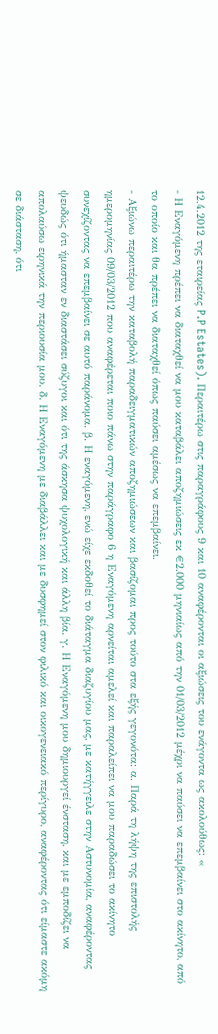12.4.2012 της εταιρείας P.P Estates). Περαιτέρω στις παραγράφους 9 και 10 αναφέρονται οι αξιώσεις του ενάγοντα ως ακολούθως: «
- Η Εναγόμενη πρέπει να διαταχθεί να μου καταβάλει αποζημιώσεις εκ €2.000 μηνιαίως από την 01/03/2012 μέχρι να παύσει να επεμβαίνει στο ακίνητο, από το οποίο και θα πρέπει να διαταχθεί όπως παύσει αμέσως να επεμβαίνει.
- Αξιώνω περαιτέρω την καταβολή παραδειγματικών αποζημιώσεων και βασίζομαι προς τούτο στα εξής γεγονότα: α. Παρά τη λήψη της επιστολής ημερομηνίας 09/03/2012 που αναφέρεται ποιο πάνω στην παράγραφο 6 η Εναγόμενη αρνείται αμελεί και παραλείπει να μου παραδώσει το ακίνητο συνεχίζοντας να επεμβαίνει σε αυτό παράνομα. β. Η εναγόμενη, ενώ είχε εκδοθεί το διάταγμα διαζυγίου μας, με κατήγγειλε στην Αστυνομία, αναφέροντας ψευδώς ότι ήμασταν εν διαστάσει σύζυγοι και ότι της άσκησα ψυχολογική και άλλη βία. γ. Η Εναγόμενη μου δημιουργεί ένσταση, και με εμποδίζει να απολαύσω ειρηνικά την περιουσία μου. δ. Η Εναγόμενη με διαβάλλει και με δυσφημεί στον φιλικό και οικογενειακό περίγυρο, αναφέροντας ότι είμαστε ακόμη σε διάσταση, ότι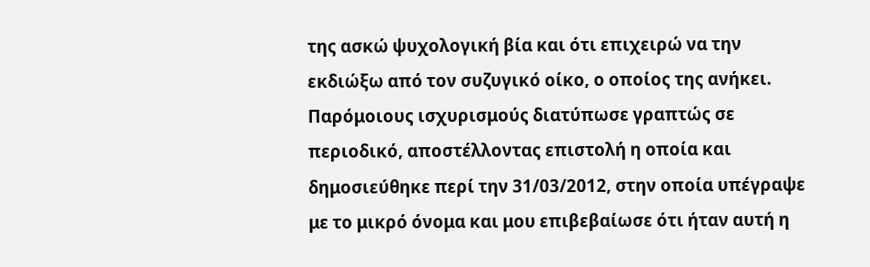της ασκώ ψυχολογική βία και ότι επιχειρώ να την εκδιώξω από τον συζυγικό οίκο, ο οποίος της ανήκει. Παρόμοιους ισχυρισμούς διατύπωσε γραπτώς σε περιοδικό, αποστέλλοντας επιστολή η οποία και δημοσιεύθηκε περί την 31/03/2012, στην οποία υπέγραψε με το μικρό όνομα και μου επιβεβαίωσε ότι ήταν αυτή η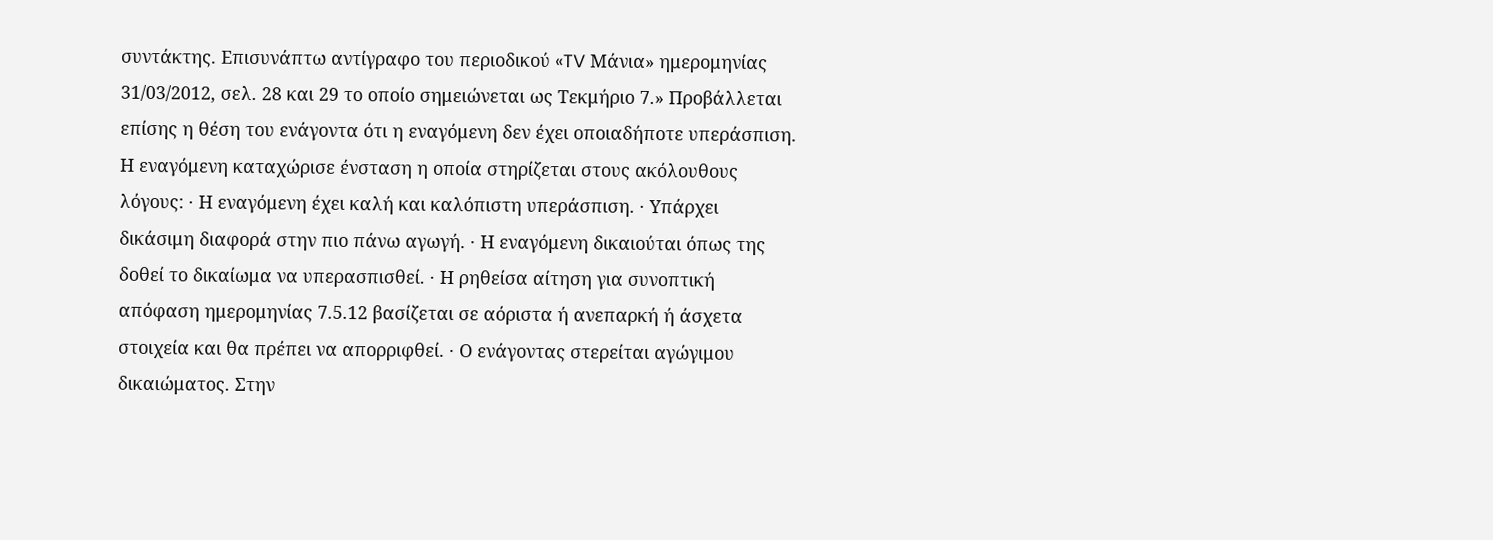συντάκτης. Επισυνάπτω αντίγραφο του περιοδικού «TV Μάνια» ημερομηνίας 31/03/2012, σελ. 28 και 29 το οποίο σημειώνεται ως Τεκμήριο 7.» Προβάλλεται επίσης η θέση του ενάγοντα ότι η εναγόμενη δεν έχει οποιαδήποτε υπεράσπιση. Η εναγόμενη καταχώρισε ένσταση η οποία στηρίζεται στους ακόλουθους λόγους: · Η εναγόμενη έχει καλή και καλόπιστη υπεράσπιση. · Υπάρχει δικάσιμη διαφορά στην πιο πάνω αγωγή. · Η εναγόμενη δικαιούται όπως της δοθεί το δικαίωμα να υπερασπισθεί. · Η ρηθείσα αίτηση για συνοπτική απόφαση ημερομηνίας 7.5.12 βασίζεται σε αόριστα ή ανεπαρκή ή άσχετα στοιχεία και θα πρέπει να απορριφθεί. · Ο ενάγοντας στερείται αγώγιμου δικαιώματος. Στην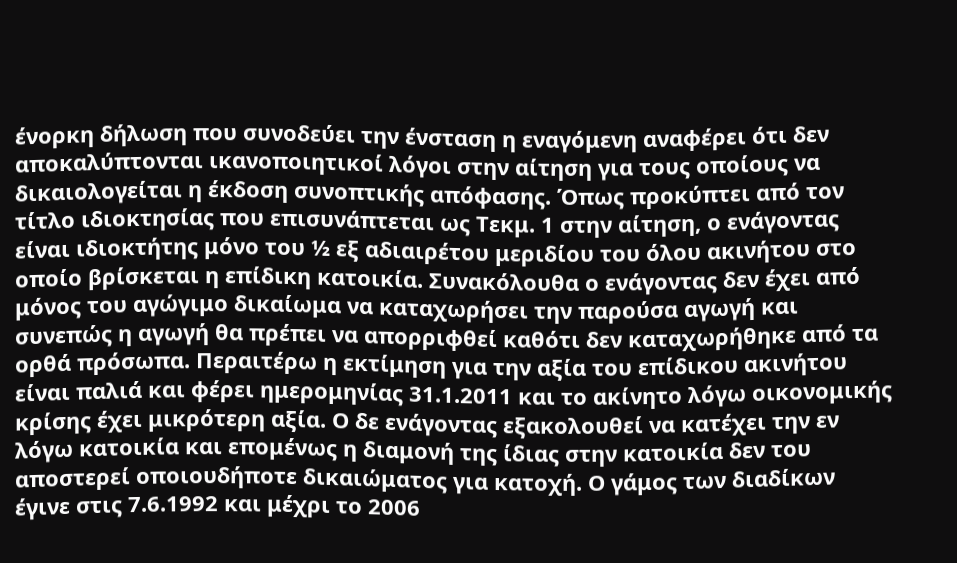ένορκη δήλωση που συνοδεύει την ένσταση η εναγόμενη αναφέρει ότι δεν αποκαλύπτονται ικανοποιητικοί λόγοι στην αίτηση για τους οποίους να δικαιολογείται η έκδοση συνοπτικής απόφασης. Όπως προκύπτει από τον τίτλο ιδιοκτησίας που επισυνάπτεται ως Τεκμ. 1 στην αίτηση, ο ενάγοντας είναι ιδιοκτήτης μόνο του ½ εξ αδιαιρέτου μεριδίου του όλου ακινήτου στο οποίο βρίσκεται η επίδικη κατοικία. Συνακόλουθα ο ενάγοντας δεν έχει από μόνος του αγώγιμο δικαίωμα να καταχωρήσει την παρούσα αγωγή και συνεπώς η αγωγή θα πρέπει να απορριφθεί καθότι δεν καταχωρήθηκε από τα ορθά πρόσωπα. Περαιτέρω η εκτίμηση για την αξία του επίδικου ακινήτου είναι παλιά και φέρει ημερομηνίας 31.1.2011 και το ακίνητο λόγω οικονομικής κρίσης έχει μικρότερη αξία. Ο δε ενάγοντας εξακολουθεί να κατέχει την εν λόγω κατοικία και επομένως η διαμονή της ίδιας στην κατοικία δεν του αποστερεί οποιουδήποτε δικαιώματος για κατοχή. Ο γάμος των διαδίκων έγινε στις 7.6.1992 και μέχρι το 2006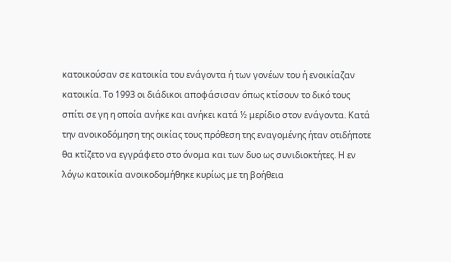κατοικούσαν σε κατοικία του ενάγοντα ή των γονέων του ή ενοικίαζαν κατοικία. Το 1993 οι διάδικοι αποφάσισαν όπως κτίσουν το δικό τους σπίτι σε γη η οποία ανήκε και ανήκει κατά ½ μερίδιο στον ενάγοντα. Κατά την ανοικοδόμηση της οικίας τους πρόθεση της εναγομένης ήταν οτιδήποτε θα κτίζετο να εγγράφετο στο όνομα και των δυο ως συνιδιοκτήτες. Η εν λόγω κατοικία ανοικοδομήθηκε κυρίως με τη βοήθεια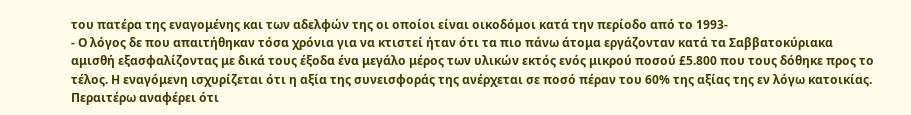του πατέρα της εναγομένης και των αδελφών της οι οποίοι είναι οικοδόμοι κατά την περίοδο από το 1993-
- Ο λόγος δε που απαιτήθηκαν τόσα χρόνια για να κτιστεί ήταν ότι τα πιο πάνω άτομα εργάζονταν κατά τα Σαββατοκύριακα αμισθή εξασφαλίζοντας με δικά τους έξοδα ένα μεγάλο μέρος των υλικών εκτός ενός μικρού ποσού £5.800 που τους δόθηκε προς το τέλος. Η εναγόμενη ισχυρίζεται ότι η αξία της συνεισφοράς της ανέρχεται σε ποσό πέραν του 60% της αξίας της εν λόγω κατοικίας. Περαιτέρω αναφέρει ότι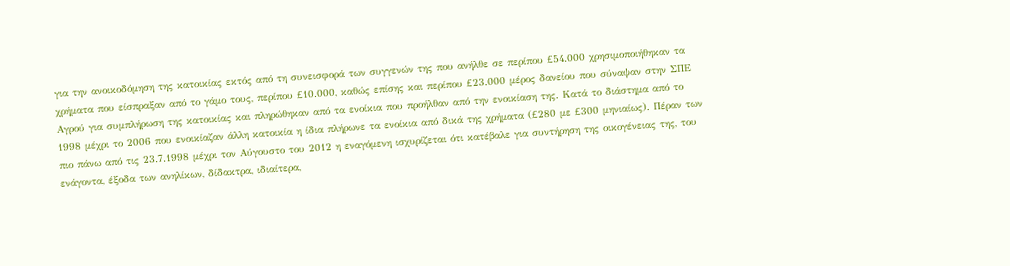για την ανοικοδόμηση της κατοικίας εκτός από τη συνεισφορά των συγγενών της που ανήλθε σε περίπου £54.000 χρησιμοποιήθηκαν τα χρήματα που είσπραξαν από το γάμο τους, περίπου £10.000, καθώς επίσης και περίπου £23.000 μέρος δανείου που σύναψαν στην ΣΠΕ Αγρού για συμπλήρωση της κατοικίας και πληρώθηκαν από τα ενοίκια που προήλθαν από την ενοικίαση της. Κατά το διάστημα από το 1998 μέχρι το 2006 που ενοικίαζαν άλλη κατοικία η ίδια πλήρωνε τα ενοίκια από δικά της χρήματα (£280 με £300 μηνιαίως). Πέραν των πιο πάνω από τις 23.7.1998 μέχρι τον Αύγουστο του 2012 η εναγόμενη ισχυρίζεται ότι κατέβαλε για συντήρηση της οικογένειας της, του ενάγοντα, έξοδα των ανηλίκων, δίδακτρα, ιδιαίτερα,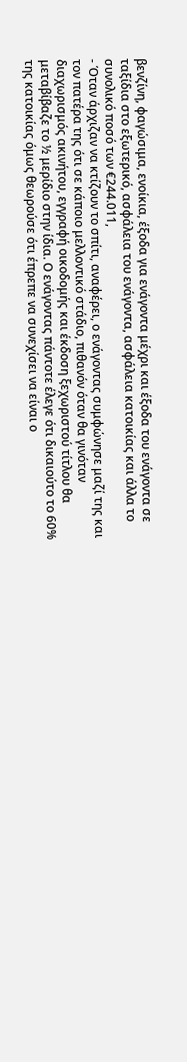βενζίνη, φαγώσιμα, ενοίκια, έξοδα για ενάγοντα μέχρι και έξοδα του ενάγοντα σε ταξίδια στο εξωτερικό, ασφάλεια του ενάγοντα, ασφάλεια κατοικίας και άλλα το συνολικό ποσό των €244.011,
- Όταν άρχιζαν να κτίζουν το σπίτι, αναφέρει, ο ενάγοντας συμφώνησε μαζί της και τον πατέρα της ότι σε κάποιο μελλοντικό στάδιο, πιθανόν όταν θα γινόταν διαχωρισμός ακινήτου, εγγραφή οικοδομής και έκδοση ξεχωριστού τίτλου θα μεταβίβαζε το ½ μερίδιο στην ίδια. Ο ενάγοντας πάντοτε έλεγε ότι δικαιούτο το 60% της κατοικίας όμως θεωρούσε ότι έπρεπε να συνεχίσει να είναι ο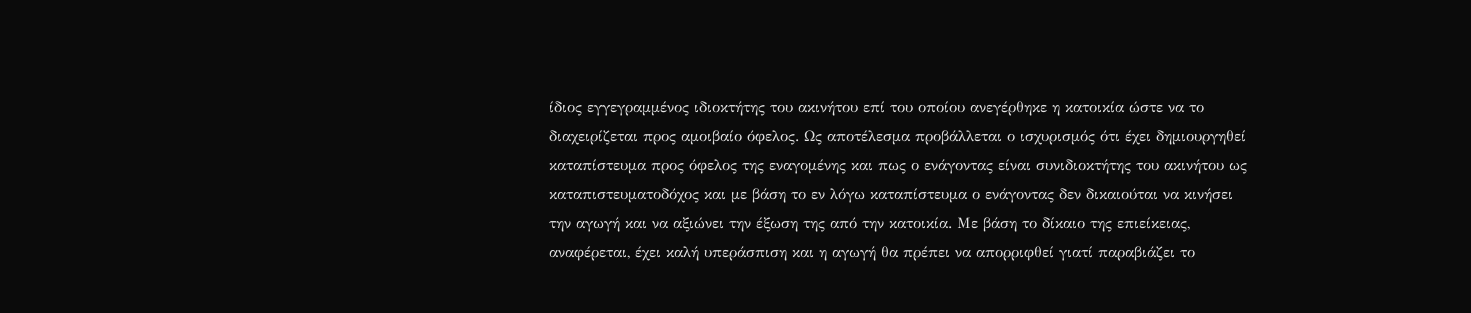ίδιος εγγεγραμμένος ιδιοκτήτης του ακινήτου επί του οποίου ανεγέρθηκε η κατοικία ώστε να το διαχειρίζεται προς αμοιβαίο όφελος. Ως αποτέλεσμα προβάλλεται ο ισχυρισμός ότι έχει δημιουργηθεί καταπίστευμα προς όφελος της εναγομένης και πως ο ενάγοντας είναι συνιδιοκτήτης του ακινήτου ως καταπιστευματοδόχος και με βάση το εν λόγω καταπίστευμα ο ενάγοντας δεν δικαιούται να κινήσει την αγωγή και να αξιώνει την έξωση της από την κατοικία. Με βάση το δίκαιο της επιείκειας, αναφέρεται, έχει καλή υπεράσπιση και η αγωγή θα πρέπει να απορριφθεί γιατί παραβιάζει το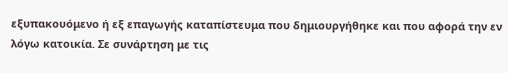εξυπακουόμενο ή εξ επαγωγής καταπίστευμα που δημιουργήθηκε και που αφορά την εν λόγω κατοικία. Σε συνάρτηση με τις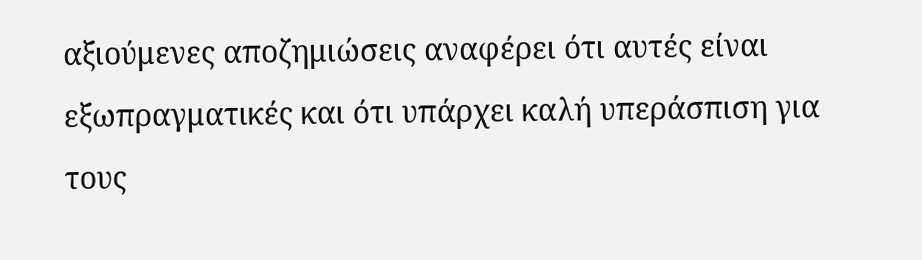αξιούμενες αποζημιώσεις αναφέρει ότι αυτές είναι εξωπραγματικές και ότι υπάρχει καλή υπεράσπιση για τους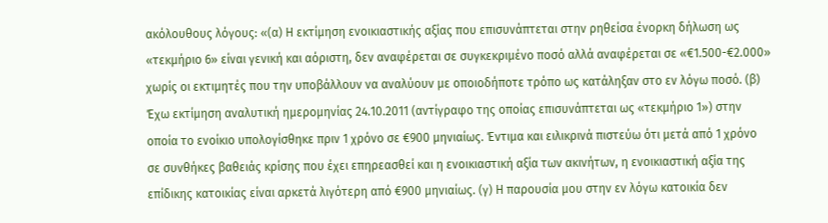ακόλουθους λόγους: «(α) Η εκτίμηση ενοικιαστικής αξίας που επισυνάπτεται στην ρηθείσα ένορκη δήλωση ως «τεκμήριο 6» είναι γενική και αόριστη, δεν αναφέρεται σε συγκεκριμένο ποσό αλλά αναφέρεται σε «€1.500-€2.000» χωρίς οι εκτιμητές που την υποβάλλουν να αναλύουν με οποιοδήποτε τρόπο ως κατάληξαν στο εν λόγω ποσό. (β) Έχω εκτίμηση αναλυτική ημερομηνίας 24.10.2011 (αντίγραφο της οποίας επισυνάπτεται ως «τεκμήριο 1») στην οποία το ενοίκιο υπολογίσθηκε πριν 1 χρόνο σε €900 μηνιαίως. Έντιμα και ειλικρινά πιστεύω ότι μετά από 1 χρόνο σε συνθήκες βαθειάς κρίσης που έχει επηρεασθεί και η ενοικιαστική αξία των ακινήτων, η ενοικιαστική αξία της επίδικης κατοικίας είναι αρκετά λιγότερη από €900 μηνιαίως. (γ) Η παρουσία μου στην εν λόγω κατοικία δεν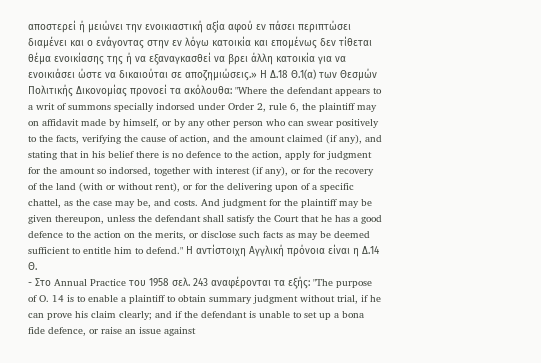αποστερεί ή μειώνει την ενοικιαστική αξία αφού εν πάσει περιπτώσει διαμένει και ο ενάγοντας στην εν λόγω κατοικία και επομένως δεν τίθεται θέμα ενοικίασης της ή να εξαναγκασθεί να βρει άλλη κατοικία για να ενοικιάσει ώστε να δικαιούται σε αποζημιώσεις.» Η Δ.18 Θ.1(α) των Θεσμών Πολιτικής Δικονομίας προνοεί τα ακόλουθα: "Where the defendant appears to a writ of summons specially indorsed under Order 2, rule 6, the plaintiff may on affidavit made by himself, or by any other person who can swear positively to the facts, verifying the cause of action, and the amount claimed (if any), and stating that in his belief there is no defence to the action, apply for judgment for the amount so indorsed, together with interest (if any), or for the recovery of the land (with or without rent), or for the delivering upon of a specific chattel, as the case may be, and costs. And judgment for the plaintiff may be given thereupon, unless the defendant shall satisfy the Court that he has a good defence to the action on the merits, or disclose such facts as may be deemed sufficient to entitle him to defend." Η αντίστοιχη Αγγλική πρόνοια είναι η Δ.14 Θ.
- Στο Annual Practice του 1958 σελ. 243 αναφέρονται τα εξής: "The purpose of O. 14 is to enable a plaintiff to obtain summary judgment without trial, if he can prove his claim clearly; and if the defendant is unable to set up a bona fide defence, or raise an issue against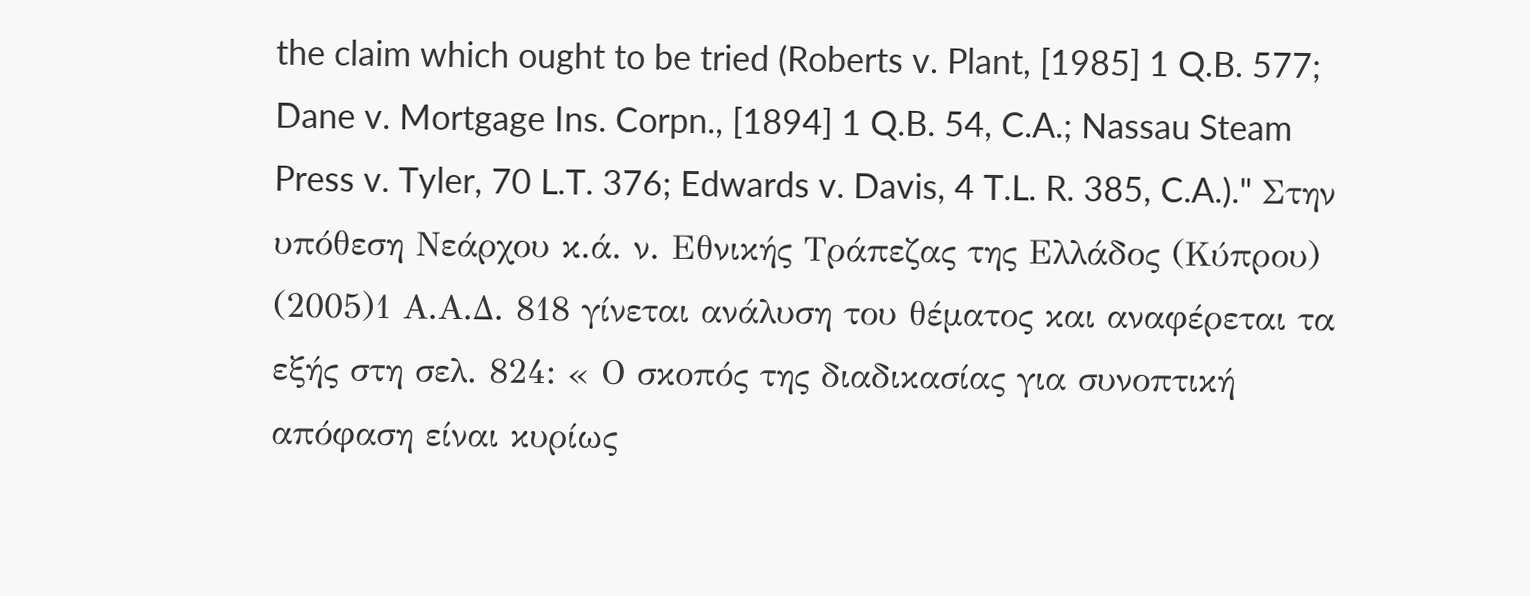the claim which ought to be tried (Roberts v. Plant, [1985] 1 Q.B. 577; Dane v. Mortgage Ins. Corpn., [1894] 1 Q.B. 54, C.A.; Nassau Steam Press v. Tyler, 70 L.T. 376; Edwards v. Davis, 4 T.L. R. 385, C.A.)." Στην υπόθεση Νεάρχου κ.ά. ν. Εθνικής Τράπεζας της Ελλάδος (Κύπρου)
(2005)1 Α.Α.Δ. 818 γίνεται ανάλυση του θέματος και αναφέρεται τα εξής στη σελ. 824: « Ο σκοπός της διαδικασίας για συνοπτική απόφαση είναι κυρίως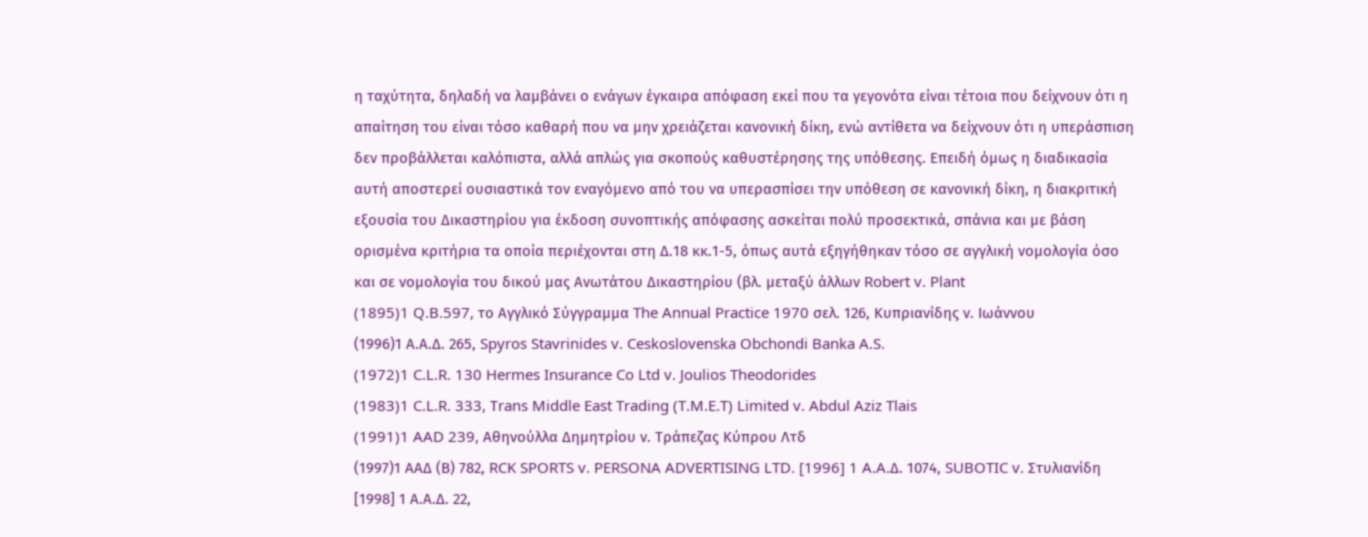η ταχύτητα, δηλαδή να λαμβάνει ο ενάγων έγκαιρα απόφαση εκεί που τα γεγονότα είναι τέτοια που δείχνουν ότι η απαίτηση του είναι τόσο καθαρή που να μην χρειάζεται κανονική δίκη, ενώ αντίθετα να δείχνουν ότι η υπεράσπιση δεν προβάλλεται καλόπιστα, αλλά απλώς για σκοπούς καθυστέρησης της υπόθεσης. Επειδή όμως η διαδικασία αυτή αποστερεί ουσιαστικά τον εναγόμενο από του να υπερασπίσει την υπόθεση σε κανονική δίκη, η διακριτική εξουσία του Δικαστηρίου για έκδοση συνοπτικής απόφασης ασκείται πολύ προσεκτικά, σπάνια και με βάση ορισμένα κριτήρια τα οποία περιέχονται στη Δ.18 κκ.1-5, όπως αυτά εξηγήθηκαν τόσο σε αγγλική νομολογία όσο και σε νομολογία του δικού μας Ανωτάτου Δικαστηρίου (βλ. μεταξύ άλλων Robert v. Plant
(1895)1 Q.B.597, το Αγγλικό Σύγγραμμα The Annual Practice 1970 σελ. 126, Κυπριανίδης ν. Ιωάννου
(1996)1 Α.Α.Δ. 265, Spyros Stavrinides v. Ceskoslovenska Obchondi Banka A.S.
(1972)1 C.L.R. 130 Hermes Insurance Co Ltd v. Joulios Theodorides
(1983)1 C.L.R. 333, Τrans Middle East Trading (T.M.E.T) Limited v. Abdul Aziz Tlais
(1991)1 AAD 239, Αθηνούλλα Δημητρίου ν. Tράπεζας Κύπρου Λτδ
(1997)1 ΑΑΔ (Β) 782, RCK SPORTS v. PERSONA ADVERTISING LTD. [1996] 1 A.A.Δ. 1074, SUBOTIC v. Στυλιανίδη [1998] 1 Α.Α.Δ. 22,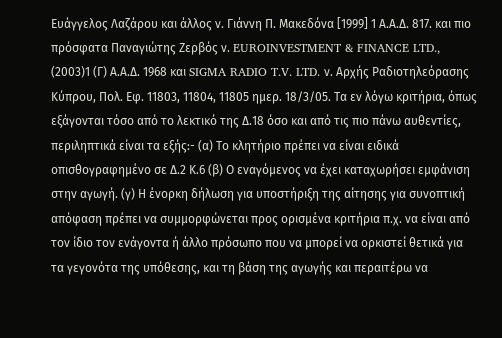Ευάγγελος Λαζάρου και άλλος ν. Γιάννη Π. Μακεδόνα [1999] 1 Α.Α.Δ. 817. και πιο πρόσφατα Παναγιώτης Ζερβός ν. EUROINVESTMENT & FINANCE LTD.,
(2003)1 (Γ) Α.Α.Δ. 1968 και SIGMA RADIO T.V. LTD. ν. Αρχής Ραδιοτηλεόρασης Κύπρου, Πολ. Εφ. 11803, 11804, 11805 ημερ. 18/3/05. Τα εν λόγω κριτήρια, όπως εξάγονται τόσο από το λεκτικό της Δ.18 όσο και από τις πιο πάνω αυθεντίες, περιληπτικά είναι τα εξής:- (α) Το κλητήριο πρέπει να είναι ειδικά οπισθογραφημένο σε Δ.2 Κ.6 (β) Ο εναγόμενος να έχει καταχωρήσει εμφάνιση στην αγωγή. (γ) Η ένορκη δήλωση για υποστήριξη της αίτησης για συνοπτική απόφαση πρέπει να συμμορφώνεται προς ορισμένα κριτήρια π.χ. να είναι από τον ίδιο τον ενάγοντα ή άλλο πρόσωπο που να μπορεί να ορκιστεί θετικά για τα γεγονότα της υπόθεσης, και τη βάση της αγωγής και περαιτέρω να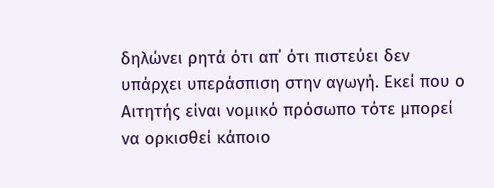δηλώνει ρητά ότι απ΄ ότι πιστεύει δεν υπάρχει υπεράσπιση στην αγωγή. Εκεί που ο Αιτητής είναι νομικό πρόσωπο τότε μπορεί να ορκισθεί κάποιο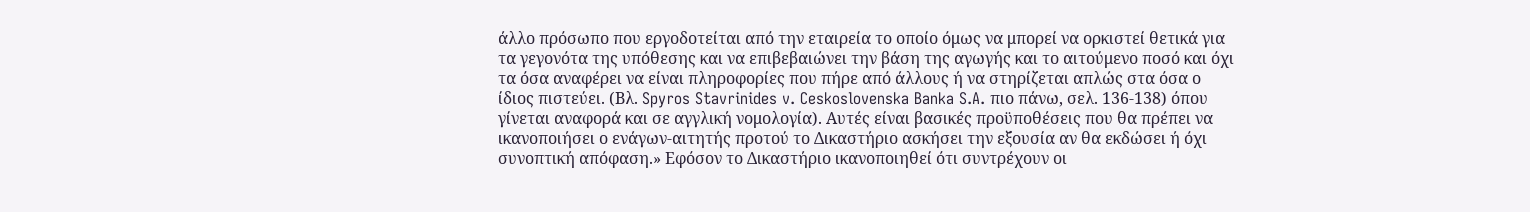άλλο πρόσωπο που εργοδοτείται από την εταιρεία το οποίο όμως να μπορεί να ορκιστεί θετικά για τα γεγονότα της υπόθεσης και να επιβεβαιώνει την βάση της αγωγής και το αιτούμενο ποσό και όχι τα όσα αναφέρει να είναι πληροφορίες που πήρε από άλλους ή να στηρίζεται απλώς στα όσα ο ίδιος πιστεύει. (Βλ. Spyros Stavrinides v. Ceskoslovenska Banka S.A. πιο πάνω, σελ. 136-138) όπου γίνεται αναφορά και σε αγγλική νομολογία). Αυτές είναι βασικές προϋποθέσεις που θα πρέπει να ικανοποιήσει ο ενάγων-αιτητής προτού το Δικαστήριο ασκήσει την εξουσία αν θα εκδώσει ή όχι συνοπτική απόφαση.» Εφόσον το Δικαστήριο ικανοποιηθεί ότι συντρέχουν οι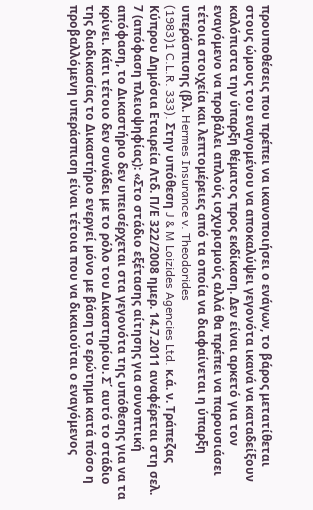προυποθέσεις που πρέπει να ικανοποιήσει ο ενάγων, το βάρος μετατίθεται στους ώμους του εναγομένου να αποκαλύψει γεγονότα ικανά να καταδείξουν καλόπιστα την ύπαρξη θέματος προς εκδίκαση. Δεν είναι αρκετό για τον εναγόμενο να προβάλει απλούς ισχυρισμούς αλλά θα πρέπει να παρουσιάσει τέτοια στοιχεία και λεπτομέρειες από τα οποία να διαφαίνεται η ύπαρξη υπεράσπισης (βλ. Hermes Insurance v. Theodorides
(1983)1 C.L.R. 333). Στην υπόθεση J & M Loizides Agencies Ltd. κ.ά. ν. Τράπεζας Κύπρου Δημόσια Εταιρεία Λτδ. Π/Ε 322/2008 ημερ. 14.7.2011 αναφέρεται στη σελ. 7 (απόφαση πλειοψηφίας): «Στο στάδιο εξέτασης αίτησης για συνοπτική απόφαση, το Δικαστήριο δεν υπεισέρχεται στα γεγονότα της υπόθεσης για να τα κρίνει. Κάτι τέτοιο δεν συνάδει με το ρόλο του Δικαστηρίου. Σ΄ αυτό το στάδιο της διαδικασίας το Δικαστήριο ενεργεί μόνο με βάση το ερώτημα κατά πόσο η προβαλλόμενη υπεράσπιση είναι τέτοια που να δικαιούται ο εναγόμενος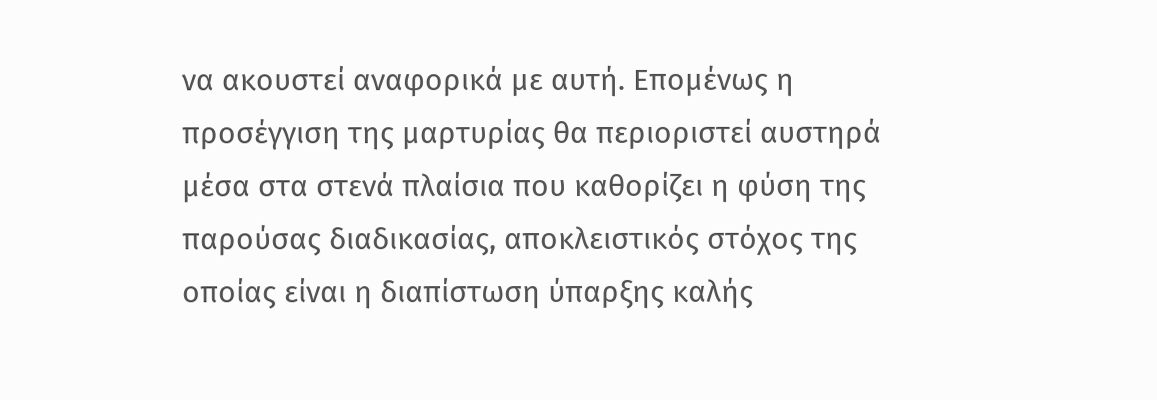να ακουστεί αναφορικά με αυτή. Επομένως η προσέγγιση της μαρτυρίας θα περιοριστεί αυστηρά μέσα στα στενά πλαίσια που καθορίζει η φύση της παρούσας διαδικασίας, αποκλειστικός στόχος της οποίας είναι η διαπίστωση ύπαρξης καλής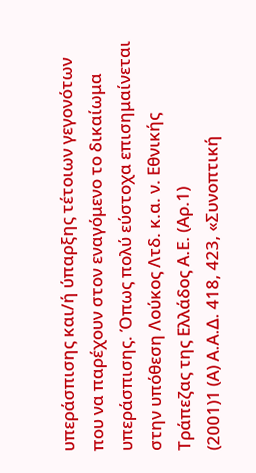υπεράσπισης και/ή ύπαρξης τέτοιων γεγονότων που να παρέχουν στον εναγόμενο το δικαίωμα υπεράσπισης. Όπως πολύ εύστοχα επισημαίνεται στην υπόθεση Λούκος Λτδ. κ.α. ν. Εθνικής Τράπεζας της Ελλάδος Α.Ε. (Αρ.1)
(2001)1 (Α) Α.Α.Δ. 418, 423, «Συνοπτική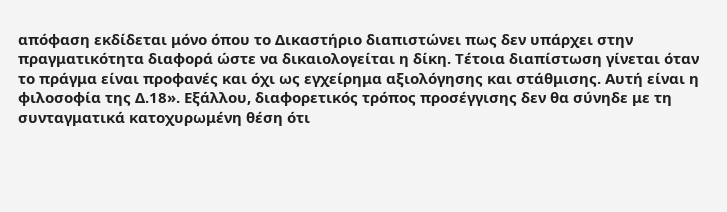απόφαση εκδίδεται μόνο όπου το Δικαστήριο διαπιστώνει πως δεν υπάρχει στην πραγματικότητα διαφορά ώστε να δικαιολογείται η δίκη. Τέτοια διαπίστωση γίνεται όταν το πράγμα είναι προφανές και όχι ως εγχείρημα αξιολόγησης και στάθμισης. Αυτή είναι η φιλοσοφία της Δ.18». Εξάλλου, διαφορετικός τρόπος προσέγγισης δεν θα σύνηδε με τη συνταγματικά κατοχυρωμένη θέση ότι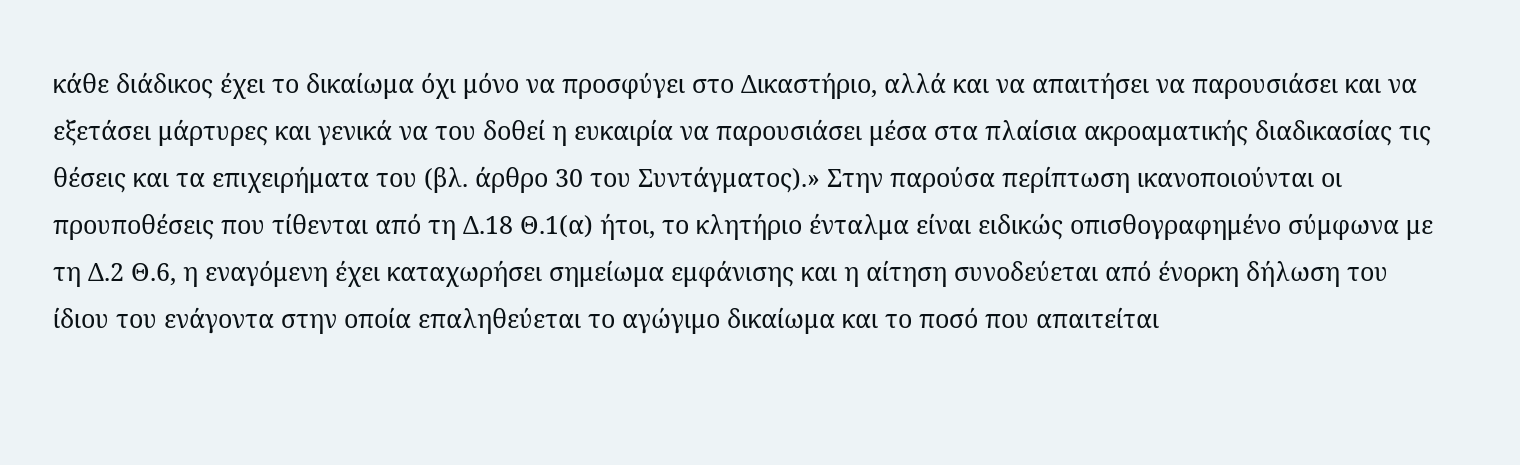κάθε διάδικος έχει το δικαίωμα όχι μόνο να προσφύγει στο Δικαστήριο, αλλά και να απαιτήσει να παρουσιάσει και να εξετάσει μάρτυρες και γενικά να του δοθεί η ευκαιρία να παρουσιάσει μέσα στα πλαίσια ακροαματικής διαδικασίας τις θέσεις και τα επιχειρήματα του (βλ. άρθρο 30 του Συντάγματος).» Στην παρούσα περίπτωση ικανοποιούνται οι προυποθέσεις που τίθενται από τη Δ.18 Θ.1(α) ήτοι, το κλητήριο ένταλμα είναι ειδικώς οπισθογραφημένο σύμφωνα με τη Δ.2 Θ.6, η εναγόμενη έχει καταχωρήσει σημείωμα εμφάνισης και η αίτηση συνοδεύεται από ένορκη δήλωση του ίδιου του ενάγοντα στην οποία επαληθεύεται το αγώγιμο δικαίωμα και το ποσό που απαιτείται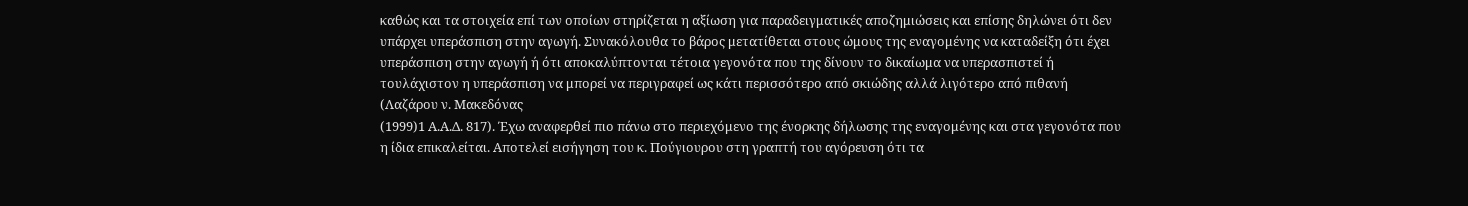καθώς και τα στοιχεία επί των οποίων στηρίζεται η αξίωση για παραδειγματικές αποζημιώσεις και επίσης δηλώνει ότι δεν υπάρχει υπεράσπιση στην αγωγή. Συνακόλουθα το βάρος μετατίθεται στους ώμους της εναγομένης να καταδείξη ότι έχει υπεράσπιση στην αγωγή ή ότι αποκαλύπτονται τέτοια γεγονότα που της δίνουν το δικαίωμα να υπερασπιστεί ή τουλάχιστον η υπεράσπιση να μπορεί να περιγραφεί ως κάτι περισσότερο από σκιώδης αλλά λιγότερο από πιθανή (Λαζάρου ν. Μακεδόνας
(1999)1 Α.Α.Δ. 817). Έχω αναφερθεί πιο πάνω στο περιεχόμενο της ένορκης δήλωσης της εναγομένης και στα γεγονότα που η ίδια επικαλείται. Αποτελεί εισήγηση του κ. Πούγιουρου στη γραπτή του αγόρευση ότι τα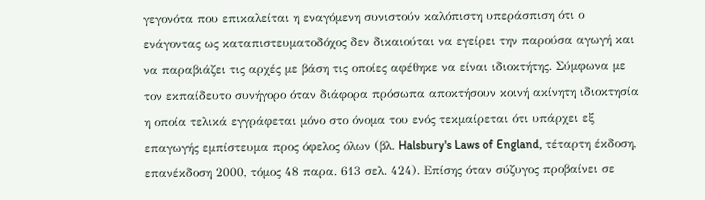γεγονότα που επικαλείται η εναγόμενη συνιστούν καλόπιστη υπεράσπιση ότι ο ενάγοντας ως καταπιστευματοδόχος δεν δικαιούται να εγείρει την παρούσα αγωγή και να παραβιάζει τις αρχές με βάση τις οποίες αφέθηκε να είναι ιδιοκτήτης. Σύμφωνα με τον εκπαίδευτο συνήγορο όταν διάφορα πρόσωπα αποκτήσουν κοινή ακίνητη ιδιοκτησία η οποία τελικά εγγράφεται μόνο στο όνομα του ενός τεκμαίρεται ότι υπάρχει εξ επαγωγής εμπίστευμα προς όφελος όλων (βλ. Halsbury's Laws of England, τέταρτη έκδοση, επανέκδοση 2000, τόμος 48 παρα. 613 σελ. 424). Επίσης όταν σύζυγος προβαίνει σε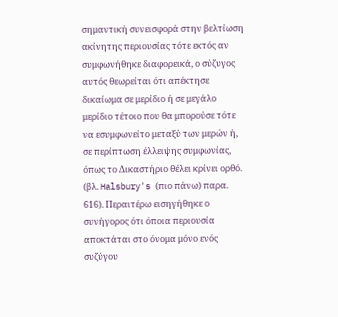σημαντική συνεισφορά στην βελτίωση ακίνητης περιουσίας τότε εκτός αν συμφωνήθηκε διαφορεικά, ο σύζυγος αυτός θεωρείται ότι απέκτησε δικαίωμα σε μερίδιο ή σε μεγάλο μερίδιο τέτοιο που θα μπορούσε τότε να εσυμφωνείτο μεταξύ των μερών ή, σε περίπτωση έλλειψης συμφωνίας, όπως το Δικαστήριο θέλει κρίνει ορθό. (βλ. Halsbury's (πιο πάνω) παρα. 616). Περαιτέρω εισηγήθηκε ο συνήγορος ότι όποια περιουσία αποκτάται στο όνομα μόνο ενός συζύγου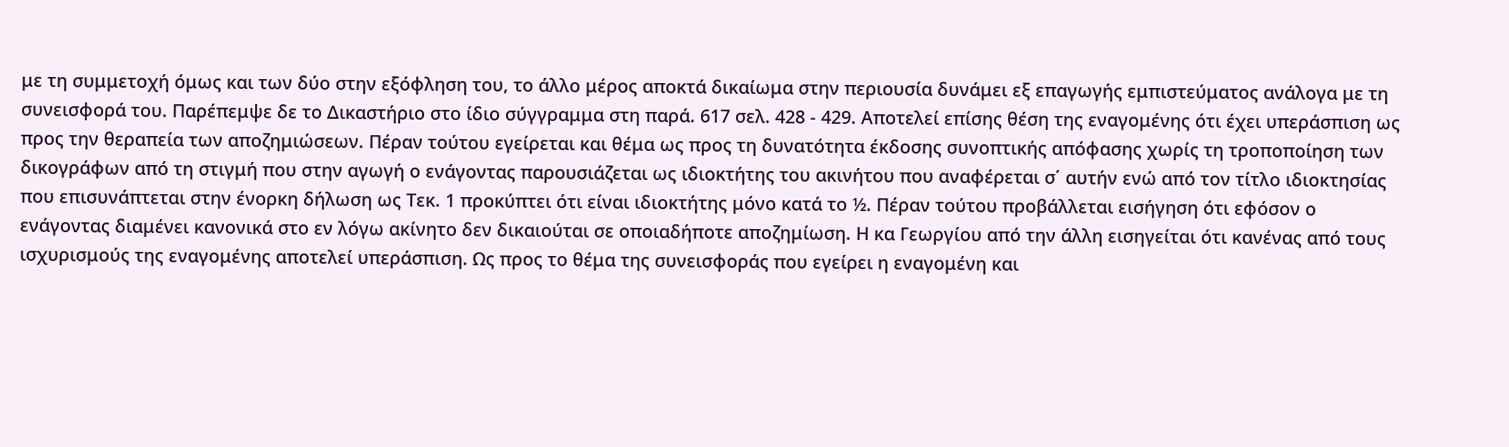με τη συμμετοχή όμως και των δύο στην εξόφληση του, το άλλο μέρος αποκτά δικαίωμα στην περιουσία δυνάμει εξ επαγωγής εμπιστεύματος ανάλογα με τη συνεισφορά του. Παρέπεμψε δε το Δικαστήριο στο ίδιο σύγγραμμα στη παρά. 617 σελ. 428 - 429. Αποτελεί επίσης θέση της εναγομένης ότι έχει υπεράσπιση ως προς την θεραπεία των αποζημιώσεων. Πέραν τούτου εγείρεται και θέμα ως προς τη δυνατότητα έκδοσης συνοπτικής απόφασης χωρίς τη τροποποίηση των δικογράφων από τη στιγμή που στην αγωγή ο ενάγοντας παρουσιάζεται ως ιδιοκτήτης του ακινήτου που αναφέρεται σ΄ αυτήν ενώ από τον τίτλο ιδιοκτησίας που επισυνάπτεται στην ένορκη δήλωση ως Τεκ. 1 προκύπτει ότι είναι ιδιοκτήτης μόνο κατά το ½. Πέραν τούτου προβάλλεται εισήγηση ότι εφόσον ο ενάγοντας διαμένει κανονικά στο εν λόγω ακίνητο δεν δικαιούται σε οποιαδήποτε αποζημίωση. Η κα Γεωργίου από την άλλη εισηγείται ότι κανένας από τους ισχυρισμούς της εναγομένης αποτελεί υπεράσπιση. Ως προς το θέμα της συνεισφοράς που εγείρει η εναγομένη και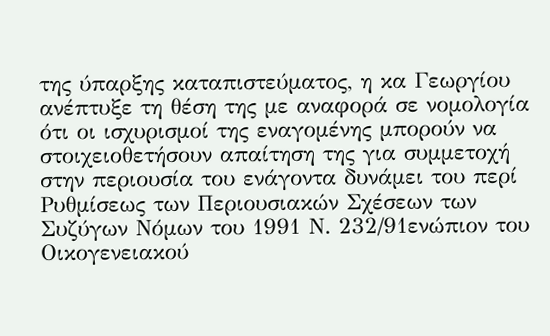της ύπαρξης καταπιστεύματος, η κα Γεωργίου ανέπτυξε τη θέση της με αναφορά σε νομολογία ότι οι ισχυρισμοί της εναγομένης μπορούν να στοιχειοθετήσουν απαίτηση της για συμμετοχή στην περιουσία του ενάγοντα δυνάμει του περί Ρυθμίσεως των Περιουσιακών Σχέσεων των Συζύγων Νόμων του 1991 Ν. 232/91ενώπιον του Οικογενειακού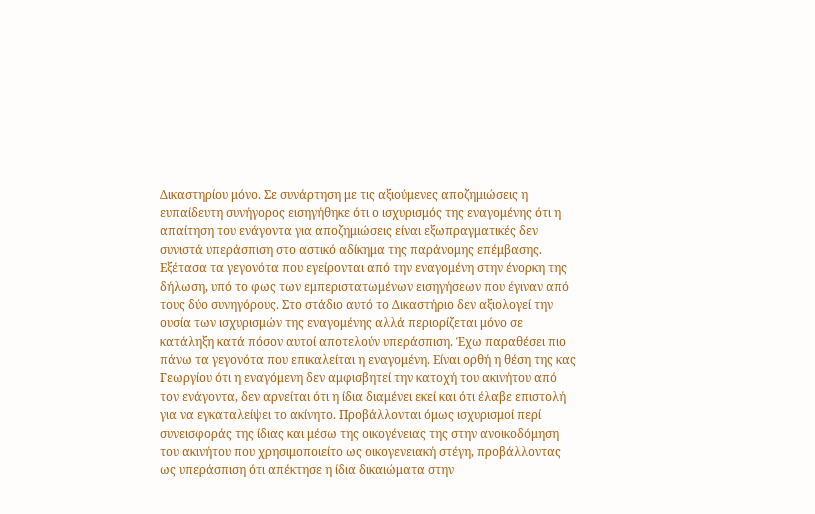Δικαστηρίου μόνο. Σε συνάρτηση με τις αξιούμενες αποζημιώσεις η ευπαίδευτη συνήγορος εισηγήθηκε ότι ο ισχυρισμός της εναγομένης ότι η απαίτηση του ενάγοντα για αποζημιώσεις είναι εξωπραγματικές δεν συνιστά υπεράσπιση στο αστικό αδίκημα της παράνομης επέμβασης. Εξέτασα τα γεγονότα που εγείρονται από την εναγομένη στην ένορκη της δήλωση, υπό το φως των εμπεριστατωμένων εισηγήσεων που έγιναν από τους δύο συνηγόρους. Στο στάδιο αυτό το Δικαστήριο δεν αξιολογεί την ουσία των ισχυρισμών της εναγομένης αλλά περιορίζεται μόνο σε κατάληξη κατά πόσον αυτοί αποτελούν υπεράσπιση. Έχω παραθέσει πιο πάνω τα γεγονότα που επικαλείται η εναγομένη. Είναι ορθή η θέση της κας Γεωργίου ότι η εναγόμενη δεν αμφισβητεί την κατοχή του ακινήτου από τον ενάγοντα, δεν αρνείται ότι η ίδια διαμένει εκεί και ότι έλαβε επιστολή για να εγκαταλείψει το ακίνητο. Προβάλλονται όμως ισχυρισμοί περί συνεισφοράς της ίδιας και μέσω της οικογένειας της στην ανοικοδόμηση του ακινήτου που χρησιμοποιείτο ως οικογενειακή στέγη, προβάλλοντας ως υπεράσπιση ότι απέκτησε η ίδια δικαιώματα στην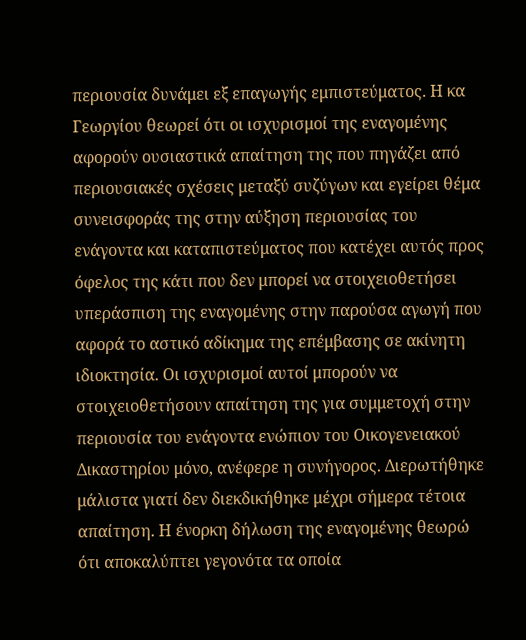περιουσία δυνάμει εξ επαγωγής εμπιστεύματος. Η κα Γεωργίου θεωρεί ότι οι ισχυρισμοί της εναγομένης αφορούν ουσιαστικά απαίτηση της που πηγάζει από περιουσιακές σχέσεις μεταξύ συζύγων και εγείρει θέμα συνεισφοράς της στην αύξηση περιουσίας του ενάγοντα και καταπιστεύματος που κατέχει αυτός προς όφελος της κάτι που δεν μπορεί να στοιχειοθετήσει υπεράσπιση της εναγομένης στην παρούσα αγωγή που αφορά το αστικό αδίκημα της επέμβασης σε ακίνητη ιδιοκτησία. Οι ισχυρισμοί αυτοί μπορούν να στοιχειοθετήσουν απαίτηση της για συμμετοχή στην περιουσία του ενάγοντα ενώπιον του Οικογενειακού Δικαστηρίου μόνο, ανέφερε η συνήγορος. Διερωτήθηκε μάλιστα γιατί δεν διεκδικήθηκε μέχρι σήμερα τέτοια απαίτηση. Η ένορκη δήλωση της εναγομένης θεωρώ ότι αποκαλύπτει γεγονότα τα οποία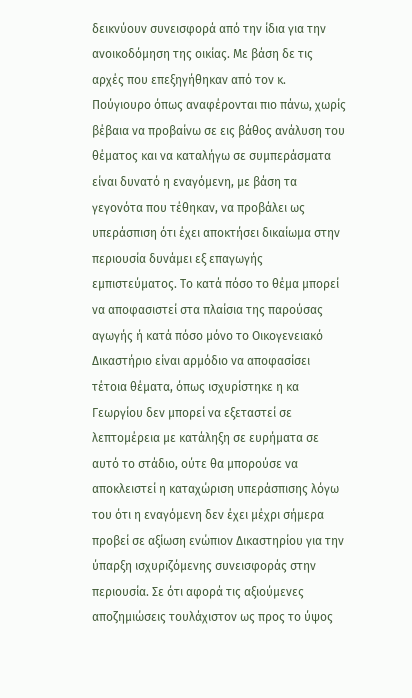δεικνύουν συνεισφορά από την ίδια για την ανοικοδόμηση της οικίας. Με βάση δε τις αρχές που επεξηγήθηκαν από τον κ. Πούγιουρο όπως αναφέρονται πιο πάνω, χωρίς βέβαια να προβαίνω σε εις βάθος ανάλυση του θέματος και να καταλήγω σε συμπεράσματα είναι δυνατό η εναγόμενη, με βάση τα γεγονότα που τέθηκαν, να προβάλει ως υπεράσπιση ότι έχει αποκτήσει δικαίωμα στην περιουσία δυνάμει εξ επαγωγής εμπιστεύματος. Το κατά πόσο το θέμα μπορεί να αποφασιστεί στα πλαίσια της παρούσας αγωγής ή κατά πόσο μόνο το Οικογενειακό Δικαστήριο είναι αρμόδιο να αποφασίσει τέτοια θέματα, όπως ισχυρίστηκε η κα Γεωργίου δεν μπορεί να εξεταστεί σε λεπτομέρεια με κατάληξη σε ευρήματα σε αυτό το στάδιο, ούτε θα μπορούσε να αποκλειστεί η καταχώριση υπεράσπισης λόγω του ότι η εναγόμενη δεν έχει μέχρι σήμερα προβεί σε αξίωση ενώπιον Δικαστηρίου για την ύπαρξη ισχυριζόμενης συνεισφοράς στην περιουσία. Σε ότι αφορά τις αξιούμενες αποζημιώσεις τουλάχιστον ως προς το ύψος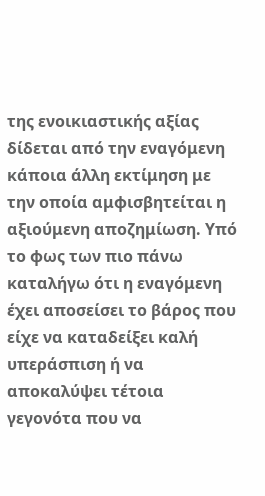της ενοικιαστικής αξίας δίδεται από την εναγόμενη κάποια άλλη εκτίμηση με την οποία αμφισβητείται η αξιούμενη αποζημίωση. Υπό το φως των πιο πάνω καταλήγω ότι η εναγόμενη έχει αποσείσει το βάρος που είχε να καταδείξει καλή υπεράσπιση ή να αποκαλύψει τέτοια γεγονότα που να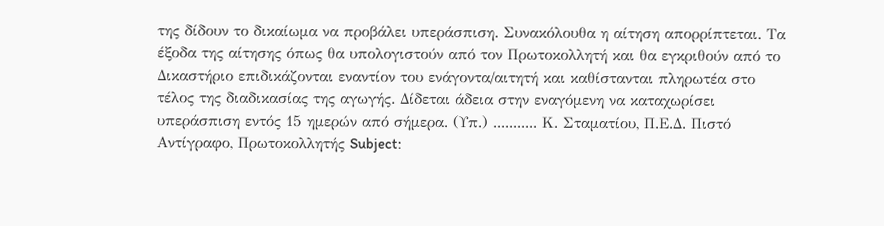της δίδουν το δικαίωμα να προβάλει υπεράσπιση. Συνακόλουθα η αίτηση απορρίπτεται. Τα έξοδα της αίτησης όπως θα υπολογιστούν από τον Πρωτοκολλητή και θα εγκριθούν από το Δικαστήριο επιδικάζονται εναντίον του ενάγοντα/αιτητή και καθίστανται πληρωτέα στο τέλος της διαδικασίας της αγωγής. Δίδεται άδεια στην εναγόμενη να καταχωρίσει υπεράσπιση εντός 15 ημερών από σήμερα. (Υπ.) ........... Κ. Σταματίου, Π.Ε.Δ. Πιστό Αντίγραφο, Πρωτοκολλητής Subject: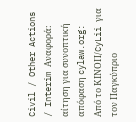Civil / Other Actions / Interim Αναφορά: αίτηση για συνοπτική απόφαση cylaw.org: Από το ΚΙΝOΠ/CyLii για τον Παγκύπριο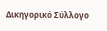Δικηγορικό Σύλλογο